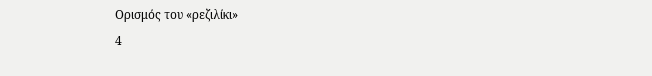Ορισμός του «ρεζιλίκι»
4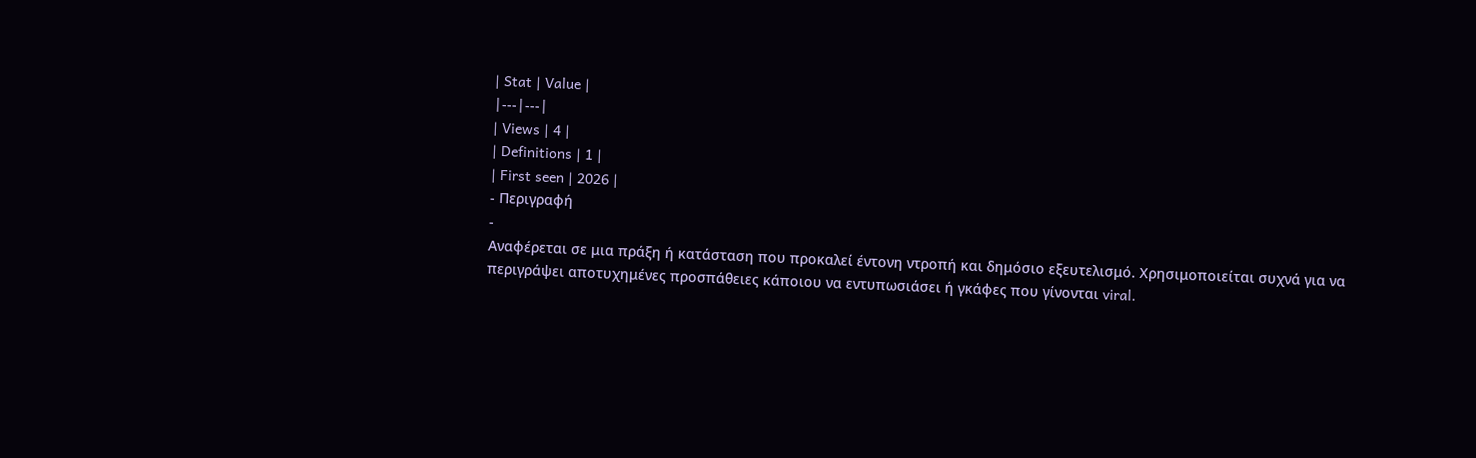| Stat | Value |
|---|---|
| Views | 4 |
| Definitions | 1 |
| First seen | 2026 |
- Περιγραφή
-
Αναφέρεται σε μια πράξη ή κατάσταση που προκαλεί έντονη ντροπή και δημόσιο εξευτελισμό. Χρησιμοποιείται συχνά για να περιγράψει αποτυχημένες προσπάθειες κάποιου να εντυπωσιάσει ή γκάφες που γίνονται viral.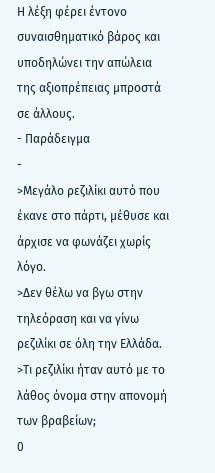Η λέξη φέρει έντονο συναισθηματικό βάρος και υποδηλώνει την απώλεια της αξιοπρέπειας μπροστά σε άλλους.
- Παράδειγμα
-
>Μεγάλο ρεζιλίκι αυτό που έκανε στο πάρτι, μέθυσε και άρχισε να φωνάζει χωρίς λόγο.
>Δεν θέλω να βγω στην τηλεόραση και να γίνω ρεζιλίκι σε όλη την Ελλάδα.
>Τι ρεζιλίκι ήταν αυτό με το λάθος όνομα στην απονομή των βραβείων;
0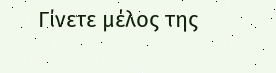Γίνετε μέλος της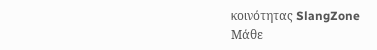κοινότητας SlangZone
Μάθε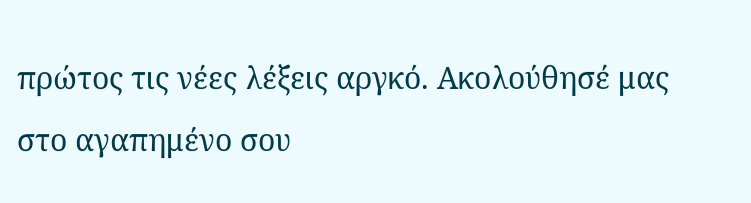πρώτος τις νέες λέξεις αργκό. Ακολούθησέ μας στο αγαπημένο σου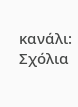κανάλι:
Σχόλια